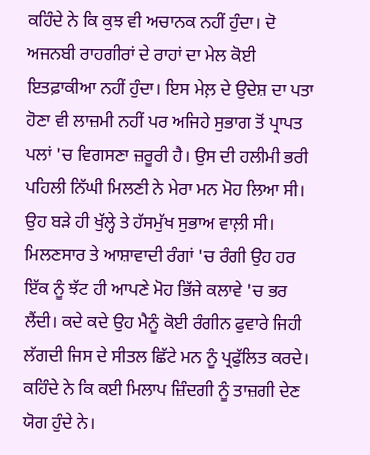ਕਹਿੰਦੇ ਨੇ ਕਿ ਕੁਝ ਵੀ ਅਚਾਨਕ ਨਹੀਂ ਹੁੰਦਾ। ਦੋ ਅਜਨਬੀ ਰਾਹਗੀਰਾਂ ਦੇ ਰਾਹਾਂ ਦਾ ਮੇਲ ਕੋਈ ਇਤਫ਼ਾਕੀਆ ਨਹੀਂ ਹੁੰਦਾ। ਇਸ ਮੇਲ਼ ਦੇ ਉਦੇਸ਼ ਦਾ ਪਤਾ ਹੋਣਾ ਵੀ ਲਾਜ਼ਮੀ ਨਹੀਂ ਪਰ ਅਜਿਹੇ ਸੁਭਾਗ ਤੋਂ ਪ੍ਰਾਪਤ ਪਲਾਂ 'ਚ ਵਿਗਸਣਾ ਜ਼ਰੂਰੀ ਹੈ। ਉਸ ਦੀ ਹਲੀਮੀ ਭਰੀ ਪਹਿਲੀ ਨਿੱਘੀ ਮਿਲਣੀ ਨੇ ਮੇਰਾ ਮਨ ਮੋਹ ਲਿਆ ਸੀ। ਉਹ ਬੜੇ ਹੀ ਖੁੱਲ੍ਹੇ ਤੇ ਹੱਸਮੁੱਖ ਸੁਭਾਅ ਵਾਲ਼ੀ ਸੀ। ਮਿਲਣਸਾਰ ਤੇ ਆਸ਼ਾਵਾਦੀ ਰੰਗਾਂ 'ਚ ਰੰਗੀ ਉਹ ਹਰ ਇੱਕ ਨੂੰ ਝੱਟ ਹੀ ਆਪਣੇ ਮੋਹ ਭਿੱਜੇ ਕਲਾਵੇ 'ਚ ਭਰ ਲੈਂਦੀ। ਕਦੇ ਕਦੇ ਉਹ ਮੈਨੂੰ ਕੋਈ ਰੰਗੀਨ ਫੁਵਾਰੇ ਜਿਹੀ ਲੱਗਦੀ ਜਿਸ ਦੇ ਸੀਤਲ ਛਿੱਟੇ ਮਨ ਨੂੰ ਪ੍ਰਫੁੱਲਿਤ ਕਰਦੇ।
ਕਹਿੰਦੇ ਨੇ ਕਿ ਕਈ ਮਿਲਾਪ ਜ਼ਿੰਦਗੀ ਨੂੰ ਤਾਜ਼ਗੀ ਦੇਣ ਯੋਗ ਹੁੰਦੇ ਨੇ।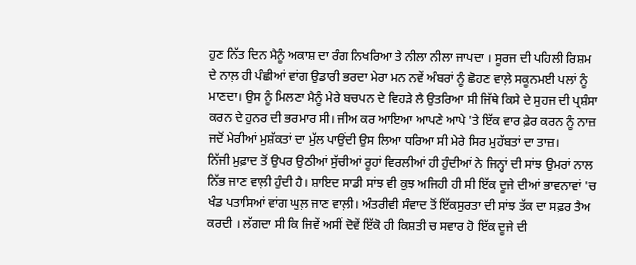ਹੁਣ ਨਿੱਤ ਦਿਨ ਮੈਨੂੰ ਅਕਾਸ਼ ਦਾ ਰੰਗ ਨਿਖਰਿਆ ਤੇ ਨੀਲਾ ਨੀਲਾ ਜਾਪਦਾ । ਸੂਰਜ ਦੀ ਪਹਿਲੀ ਰਿਸ਼ਮ ਦੇ ਨਾਲ਼ ਹੀ ਪੰਛੀਆਂ ਵਾਂਗ ਉਡਾਰੀ ਭਰਦਾ ਮੇਰਾ ਮਨ ਨਵੇਂ ਅੰਬਰਾਂ ਨੂੰ ਛੋਹਣ ਵਾਲ਼ੇ ਸਕੂਨਮਈ ਪਲਾਂ ਨੂੰ ਮਾਣਦਾ। ਉਸ ਨੂੰ ਮਿਲਣਾ ਮੈਨੂੰ ਮੇਰੇ ਬਚਪਨ ਦੇ ਵਿਹੜੇ ਲੈ ਉਤਰਿਆ ਸੀ ਜਿੱਥੇ ਕਿਸੇ ਦੇ ਸੁਹਜ ਦੀ ਪ੍ਰਸ਼ੰਸਾ ਕਰਨ ਦੇ ਹੁਨਰ ਦੀ ਭਰਮਾਰ ਸੀ। ਜੀਅ ਕਰ ਆਇਆ ਆਪਣੇ ਆਪੇ 'ਤੇ ਇੱਕ ਵਾਰ ਫ਼ੇਰ ਕਰਨ ਨੂੰ ਨਾਜ਼ ਜਦੋਂ ਮੇਰੀਆਂ ਮੁਸ਼ੱਕਤਾਂ ਦਾ ਮੁੱਲ ਪਾਉਂਦੀ ਉਸ ਲਿਆ ਧਰਿਆ ਸੀ ਮੇਰੇ ਸਿਰ ਮੁਹੱਬਤਾਂ ਦਾ ਤਾਜ਼।
ਨਿੱਜੀ ਮੁਫ਼ਾਦ ਤੋਂ ਉਪਰ ਉਠੀਆਂ ਸੁੱਚੀਆਂ ਰੂਹਾਂ ਵਿਰਲੀਆਂ ਹੀ ਹੁੰਦੀਆਂ ਨੇ ਜਿਨ੍ਹਾਂ ਦੀ ਸਾਂਝ ਉਮਰਾਂ ਨਾਲ ਨਿੱਭ ਜਾਣ ਵਾਲ਼ੀ ਹੁੰਦੀ ਹੈ। ਸ਼ਾਇਦ ਸਾਡੀ ਸਾਂਝ ਵੀ ਕੁਝ ਅਜਿਹੀ ਹੀ ਸੀ ਇੱਕ ਦੂਜੇ ਦੀਆਂ ਭਾਵਨਾਵਾਂ 'ਚ ਖੰਡ ਪਤਾਸਿਆਂ ਵਾਂਗ ਘੁਲ਼ ਜਾਣ ਵਾਲ਼ੀ। ਅੰਤਰੀਵੀ ਸੰਵਾਦ ਤੋਂ ਇੱਕਸੁਰਤਾ ਦੀ ਸਾਂਝ ਤੱਕ ਦਾ ਸਫ਼ਰ ਤੈਅ ਕਰਦੀ । ਲੱਗਦਾ ਸੀ ਕਿ ਜਿਵੇਂ ਅਸੀਂ ਦੋਵੇਂ ਇੱਕੋ ਹੀ ਕਿਸ਼ਤੀ ਚ ਸਵਾਰ ਹੋ ਇੱਕ ਦੂਜੇ ਦੀ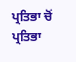ਪ੍ਰਤਿਭਾ ਚੋਂ ਪ੍ਰਤਿਭਾ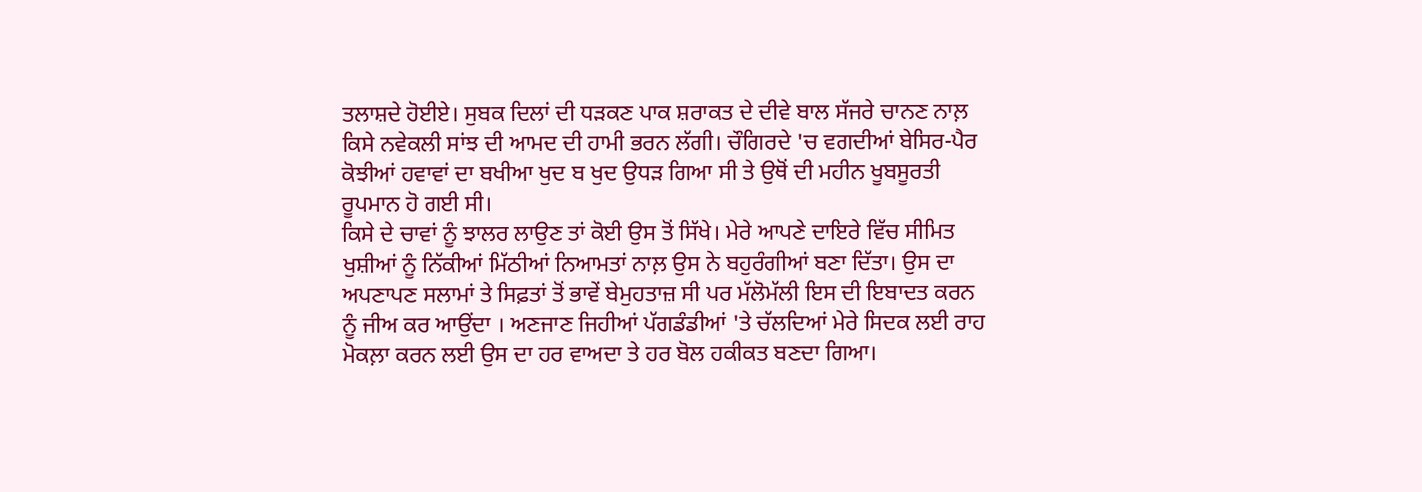ਤਲਾਸ਼ਦੇ ਹੋਈਏ। ਸੁਬਕ ਦਿਲਾਂ ਦੀ ਧੜਕਣ ਪਾਕ ਸ਼ਰਾਕਤ ਦੇ ਦੀਵੇ ਬਾਲ ਸੱਜਰੇ ਚਾਨਣ ਨਾਲ਼ ਕਿਸੇ ਨਵੇਕਲੀ ਸਾਂਝ ਦੀ ਆਮਦ ਦੀ ਹਾਮੀ ਭਰਨ ਲੱਗੀ। ਚੌਗਿਰਦੇ 'ਚ ਵਗਦੀਆਂ ਬੇਸਿਰ-ਪੈਰ ਕੋਝੀਆਂ ਹਵਾਵਾਂ ਦਾ ਬਖੀਆ ਖੁਦ ਬ ਖੁਦ ਉਧੜ ਗਿਆ ਸੀ ਤੇ ਉਥੋਂ ਦੀ ਮਹੀਨ ਖੂਬਸੂਰਤੀ ਰੂਪਮਾਨ ਹੋ ਗਈ ਸੀ।
ਕਿਸੇ ਦੇ ਚਾਵਾਂ ਨੂੰ ਝਾਲਰ ਲਾਉਣ ਤਾਂ ਕੋਈ ਉਸ ਤੋਂ ਸਿੱਖੇ। ਮੇਰੇ ਆਪਣੇ ਦਾਇਰੇ ਵਿੱਚ ਸੀਮਿਤ ਖੁਸ਼ੀਆਂ ਨੂੰ ਨਿੱਕੀਆਂ ਮਿੱਠੀਆਂ ਨਿਆਮਤਾਂ ਨਾਲ਼ ਉਸ ਨੇ ਬਹੁਰੰਗੀਆਂ ਬਣਾ ਦਿੱਤਾ। ਉਸ ਦਾ ਅਪਣਾਪਣ ਸਲਾਮਾਂ ਤੇ ਸਿਫ਼ਤਾਂ ਤੋਂ ਭਾਵੇਂ ਬੇਮੁਹਤਾਜ਼ ਸੀ ਪਰ ਮੱਲੋਮੱਲੀ ਇਸ ਦੀ ਇਬਾਦਤ ਕਰਨ ਨੂੰ ਜੀਅ ਕਰ ਆਉਂਦਾ । ਅਣਜਾਣ ਜਿਹੀਆਂ ਪੱਗਡੰਡੀਆਂ 'ਤੇ ਚੱਲਦਿਆਂ ਮੇਰੇ ਸਿਦਕ ਲਈ ਰਾਹ ਮੋਕਲ਼ਾ ਕਰਨ ਲਈ ਉਸ ਦਾ ਹਰ ਵਾਅਦਾ ਤੇ ਹਰ ਬੋਲ ਹਕੀਕਤ ਬਣਦਾ ਗਿਆ।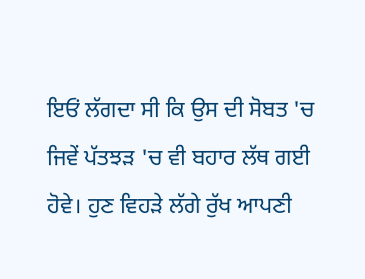ਇਓਂ ਲੱਗਦਾ ਸੀ ਕਿ ਉਸ ਦੀ ਸੋਬਤ 'ਚ ਜਿਵੇਂ ਪੱਤਝੜ 'ਚ ਵੀ ਬਹਾਰ ਲੱਥ ਗਈ ਹੋਵੇ। ਹੁਣ ਵਿਹੜੇ ਲੱਗੇ ਰੁੱਖ ਆਪਣੀ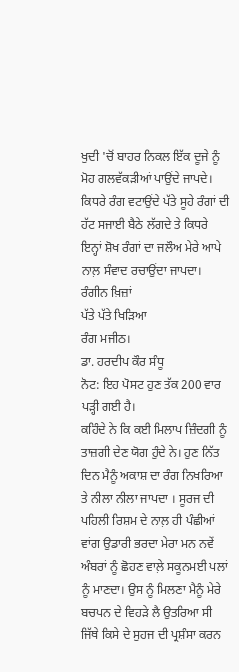ਖੁਦੀ 'ਚੋਂ ਬਾਹਰ ਨਿਕਲ ਇੱਕ ਦੂਜੇ ਨੂੰ ਮੋਹ ਗਲਵੱਕੜੀਆਂ ਪਾਉਂਦੇ ਜਾਪਦੇ। ਕਿਧਰੇ ਰੰਗ ਵਟਾਉਂਦੇ ਪੱਤੇ ਸੂਹੇ ਰੰਗਾਂ ਦੀ ਹੱਟ ਸਜਾਈ ਬੈਠੇ ਲੱਗਦੇ ਤੇ ਕਿਧਰੇ ਇਨ੍ਹਾਂ ਸ਼ੋਖ ਰੰਗਾਂ ਦਾ ਜਲੌਅ ਮੇਰੇ ਆਪੇ ਨਾਲ਼ ਸੰਵਾਦ ਰਚਾਉਂਦਾ ਜਾਪਦਾ।
ਰੰਗੀਨ ਖ਼ਿਜ਼ਾਂ
ਪੱਤੇ ਪੱਤੇ ਖਿੜਿਆ
ਰੰਗ ਮਜੀਠ।
ਡਾ. ਹਰਦੀਪ ਕੌਰ ਸੰਧੂ
ਨੋਟ: ਇਹ ਪੋਸਟ ਹੁਣ ਤੱਕ 200 ਵਾਰ ਪੜ੍ਹੀ ਗਈ ਹੈ।
ਕਹਿੰਦੇ ਨੇ ਕਿ ਕਈ ਮਿਲਾਪ ਜ਼ਿੰਦਗੀ ਨੂੰ ਤਾਜ਼ਗੀ ਦੇਣ ਯੋਗ ਹੁੰਦੇ ਨੇ। ਹੁਣ ਨਿੱਤ ਦਿਨ ਮੈਨੂੰ ਅਕਾਸ਼ ਦਾ ਰੰਗ ਨਿਖਰਿਆ ਤੇ ਨੀਲਾ ਨੀਲਾ ਜਾਪਦਾ । ਸੂਰਜ ਦੀ ਪਹਿਲੀ ਰਿਸ਼ਮ ਦੇ ਨਾਲ਼ ਹੀ ਪੰਛੀਆਂ ਵਾਂਗ ਉਡਾਰੀ ਭਰਦਾ ਮੇਰਾ ਮਨ ਨਵੇਂ ਅੰਬਰਾਂ ਨੂੰ ਛੋਹਣ ਵਾਲ਼ੇ ਸਕੂਨਮਈ ਪਲਾਂ ਨੂੰ ਮਾਣਦਾ। ਉਸ ਨੂੰ ਮਿਲਣਾ ਮੈਨੂੰ ਮੇਰੇ ਬਚਪਨ ਦੇ ਵਿਹੜੇ ਲੈ ਉਤਰਿਆ ਸੀ ਜਿੱਥੇ ਕਿਸੇ ਦੇ ਸੁਹਜ ਦੀ ਪ੍ਰਸ਼ੰਸਾ ਕਰਨ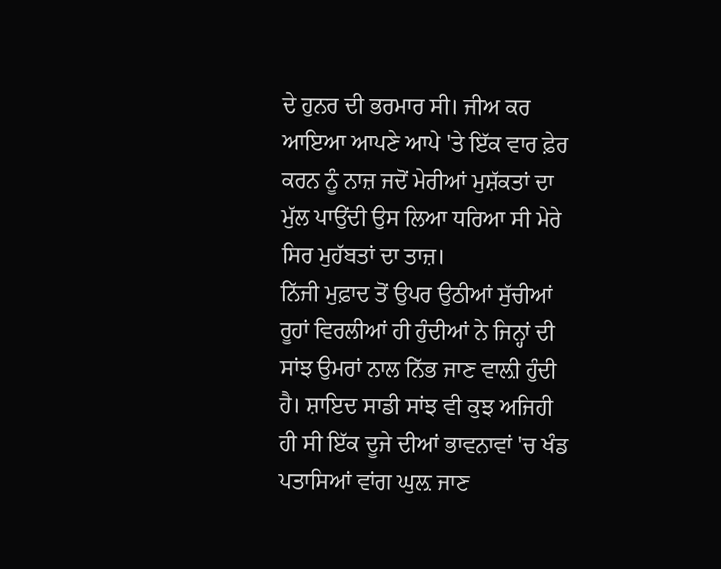ਦੇ ਹੁਨਰ ਦੀ ਭਰਮਾਰ ਸੀ। ਜੀਅ ਕਰ ਆਇਆ ਆਪਣੇ ਆਪੇ 'ਤੇ ਇੱਕ ਵਾਰ ਫ਼ੇਰ ਕਰਨ ਨੂੰ ਨਾਜ਼ ਜਦੋਂ ਮੇਰੀਆਂ ਮੁਸ਼ੱਕਤਾਂ ਦਾ ਮੁੱਲ ਪਾਉਂਦੀ ਉਸ ਲਿਆ ਧਰਿਆ ਸੀ ਮੇਰੇ ਸਿਰ ਮੁਹੱਬਤਾਂ ਦਾ ਤਾਜ਼।
ਨਿੱਜੀ ਮੁਫ਼ਾਦ ਤੋਂ ਉਪਰ ਉਠੀਆਂ ਸੁੱਚੀਆਂ ਰੂਹਾਂ ਵਿਰਲੀਆਂ ਹੀ ਹੁੰਦੀਆਂ ਨੇ ਜਿਨ੍ਹਾਂ ਦੀ ਸਾਂਝ ਉਮਰਾਂ ਨਾਲ ਨਿੱਭ ਜਾਣ ਵਾਲ਼ੀ ਹੁੰਦੀ ਹੈ। ਸ਼ਾਇਦ ਸਾਡੀ ਸਾਂਝ ਵੀ ਕੁਝ ਅਜਿਹੀ ਹੀ ਸੀ ਇੱਕ ਦੂਜੇ ਦੀਆਂ ਭਾਵਨਾਵਾਂ 'ਚ ਖੰਡ ਪਤਾਸਿਆਂ ਵਾਂਗ ਘੁਲ਼ ਜਾਣ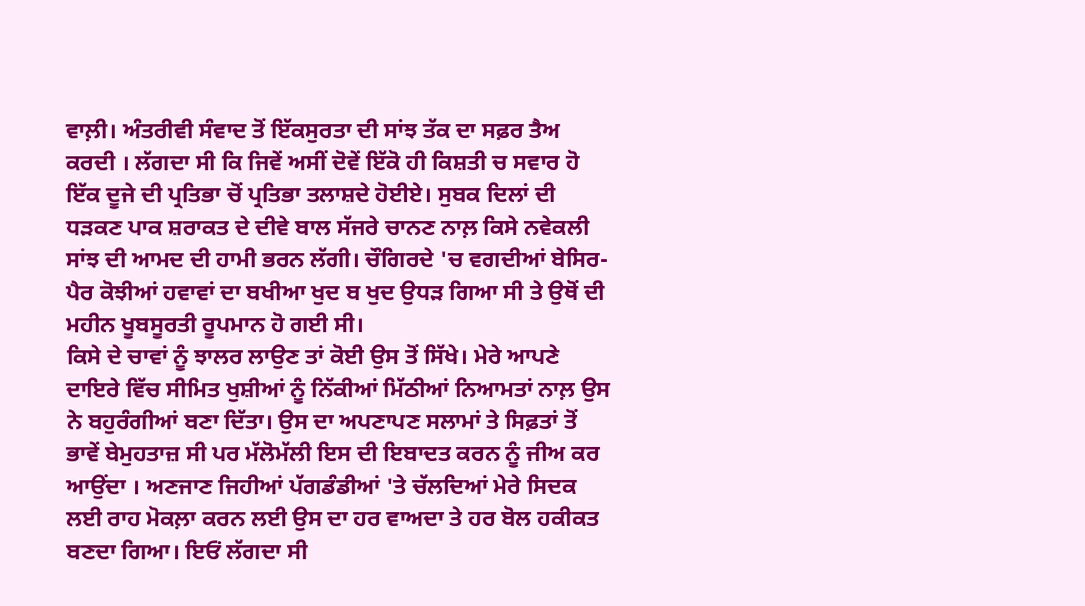ਵਾਲ਼ੀ। ਅੰਤਰੀਵੀ ਸੰਵਾਦ ਤੋਂ ਇੱਕਸੁਰਤਾ ਦੀ ਸਾਂਝ ਤੱਕ ਦਾ ਸਫ਼ਰ ਤੈਅ ਕਰਦੀ । ਲੱਗਦਾ ਸੀ ਕਿ ਜਿਵੇਂ ਅਸੀਂ ਦੋਵੇਂ ਇੱਕੋ ਹੀ ਕਿਸ਼ਤੀ ਚ ਸਵਾਰ ਹੋ ਇੱਕ ਦੂਜੇ ਦੀ ਪ੍ਰਤਿਭਾ ਚੋਂ ਪ੍ਰਤਿਭਾ ਤਲਾਸ਼ਦੇ ਹੋਈਏ। ਸੁਬਕ ਦਿਲਾਂ ਦੀ ਧੜਕਣ ਪਾਕ ਸ਼ਰਾਕਤ ਦੇ ਦੀਵੇ ਬਾਲ ਸੱਜਰੇ ਚਾਨਣ ਨਾਲ਼ ਕਿਸੇ ਨਵੇਕਲੀ ਸਾਂਝ ਦੀ ਆਮਦ ਦੀ ਹਾਮੀ ਭਰਨ ਲੱਗੀ। ਚੌਗਿਰਦੇ 'ਚ ਵਗਦੀਆਂ ਬੇਸਿਰ-ਪੈਰ ਕੋਝੀਆਂ ਹਵਾਵਾਂ ਦਾ ਬਖੀਆ ਖੁਦ ਬ ਖੁਦ ਉਧੜ ਗਿਆ ਸੀ ਤੇ ਉਥੋਂ ਦੀ ਮਹੀਨ ਖੂਬਸੂਰਤੀ ਰੂਪਮਾਨ ਹੋ ਗਈ ਸੀ।
ਕਿਸੇ ਦੇ ਚਾਵਾਂ ਨੂੰ ਝਾਲਰ ਲਾਉਣ ਤਾਂ ਕੋਈ ਉਸ ਤੋਂ ਸਿੱਖੇ। ਮੇਰੇ ਆਪਣੇ ਦਾਇਰੇ ਵਿੱਚ ਸੀਮਿਤ ਖੁਸ਼ੀਆਂ ਨੂੰ ਨਿੱਕੀਆਂ ਮਿੱਠੀਆਂ ਨਿਆਮਤਾਂ ਨਾਲ਼ ਉਸ ਨੇ ਬਹੁਰੰਗੀਆਂ ਬਣਾ ਦਿੱਤਾ। ਉਸ ਦਾ ਅਪਣਾਪਣ ਸਲਾਮਾਂ ਤੇ ਸਿਫ਼ਤਾਂ ਤੋਂ ਭਾਵੇਂ ਬੇਮੁਹਤਾਜ਼ ਸੀ ਪਰ ਮੱਲੋਮੱਲੀ ਇਸ ਦੀ ਇਬਾਦਤ ਕਰਨ ਨੂੰ ਜੀਅ ਕਰ ਆਉਂਦਾ । ਅਣਜਾਣ ਜਿਹੀਆਂ ਪੱਗਡੰਡੀਆਂ 'ਤੇ ਚੱਲਦਿਆਂ ਮੇਰੇ ਸਿਦਕ ਲਈ ਰਾਹ ਮੋਕਲ਼ਾ ਕਰਨ ਲਈ ਉਸ ਦਾ ਹਰ ਵਾਅਦਾ ਤੇ ਹਰ ਬੋਲ ਹਕੀਕਤ ਬਣਦਾ ਗਿਆ। ਇਓਂ ਲੱਗਦਾ ਸੀ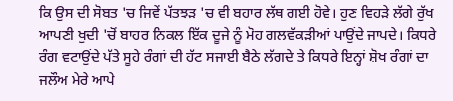ਕਿ ਉਸ ਦੀ ਸੋਬਤ 'ਚ ਜਿਵੇਂ ਪੱਤਝੜ 'ਚ ਵੀ ਬਹਾਰ ਲੱਥ ਗਈ ਹੋਵੇ। ਹੁਣ ਵਿਹੜੇ ਲੱਗੇ ਰੁੱਖ ਆਪਣੀ ਖੁਦੀ 'ਚੋਂ ਬਾਹਰ ਨਿਕਲ ਇੱਕ ਦੂਜੇ ਨੂੰ ਮੋਹ ਗਲਵੱਕੜੀਆਂ ਪਾਉਂਦੇ ਜਾਪਦੇ। ਕਿਧਰੇ ਰੰਗ ਵਟਾਉਂਦੇ ਪੱਤੇ ਸੂਹੇ ਰੰਗਾਂ ਦੀ ਹੱਟ ਸਜਾਈ ਬੈਠੇ ਲੱਗਦੇ ਤੇ ਕਿਧਰੇ ਇਨ੍ਹਾਂ ਸ਼ੋਖ ਰੰਗਾਂ ਦਾ ਜਲੌਅ ਮੇਰੇ ਆਪੇ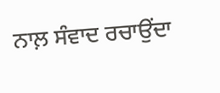ਨਾਲ਼ ਸੰਵਾਦ ਰਚਾਉਂਦਾ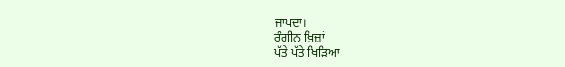ਜਾਪਦਾ।
ਰੰਗੀਨ ਖ਼ਿਜ਼ਾਂ
ਪੱਤੇ ਪੱਤੇ ਖਿੜਿਆ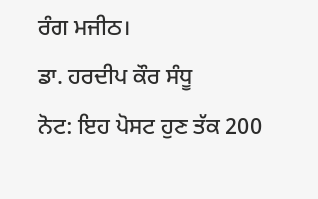ਰੰਗ ਮਜੀਠ।
ਡਾ. ਹਰਦੀਪ ਕੌਰ ਸੰਧੂ
ਨੋਟ: ਇਹ ਪੋਸਟ ਹੁਣ ਤੱਕ 200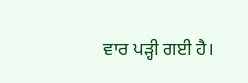ਵਾਰ ਪੜ੍ਹੀ ਗਈ ਹੈ।